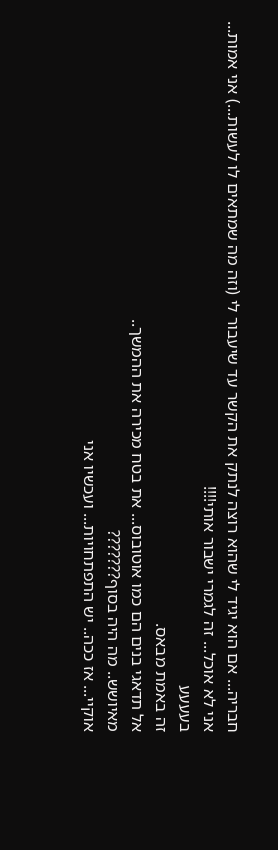חבריה... אם הוא יגיד לי שהוא רוצה לנתק את הקשר עד שיעבור לי (וזה מה שמתאים לו לעשות...) אני אמות... אני לא אוכל... זה לגמרי ישבור אותי!!!!
בעעעע
זה באמת מבאס.
אל תדאגי בנים הם כמו אוטובוס... את בטח מכירה את ההמשך..
מאיושש.. מה היה בסוף???????
אוקיי... אז ככה.. יש התפתחויות... ועכשיו אני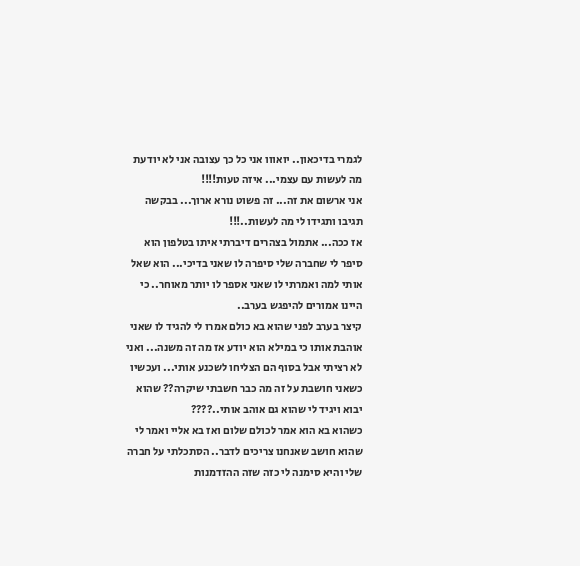לגמרי בדיכאון.. יואווו אני כל כך עצובה אני לא יודעת מה לעשות עם עצמי... איזה טעות!!!!
אני ארשום את זה... זה פשוט נורא ארוך... בבקשה תגיבו ותגידו לי מה לעשות..!!!
אז ככה... אתמול בצהרים דיברתי איתו בטלפון הוא סיפר לי שחברה שלי סיפרה לו שאני בדיכי... הוא שאל אותי למה ואמרתי לו שאני אספר לו יותר מאוחר.. כי היינו אמורים להיפגש בערב..
קיצר בערב לפני שהוא בא כולם אמרו לי להגיד לו שאני אוהבת אותו כי במילא הוא יודע אז מה זה משנה... ואני לא רציתי אבל בסוף הם הצליחו לשכנע אותי... ועכשיו כשאני חושבת על זה מה כבר חשבתי שיקרה?? שהוא יבוא ויגיד לי שהוא גם אוהב אותי..????
כשהוא בא הוא אמר לכולם שלום ואז בא אליי ואמר לי שהוא חושב שאנחנו צריכים לדבר.. הסתכלתי על חברה שלי והיא סימנה לי כזה שזה ההזדמנות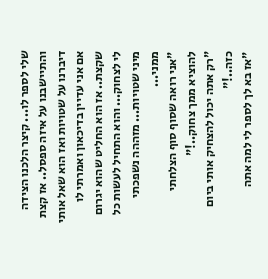שלי לספר לו... קיצר הלכנו הצידה והתיישבנו על איזה ספסל.. אז קצת דיברנו על שטויות ואז הוא שאל אותי אם אני עדיין בדיכאון ואמרתי לו שקצת.. אז הוא החליט שהוא יגרום לי לצחוק... והוא התחיל לעשות כל מיני שטויות... מזההה נשפכתי ממני...
"אני רואה שסוף סוף הצלחתי להוציא ממך צחוק..!"
"רק אתה יכול להצחיק אותי ביום כזה..!"
"אז בא לך לספר לי למה אתה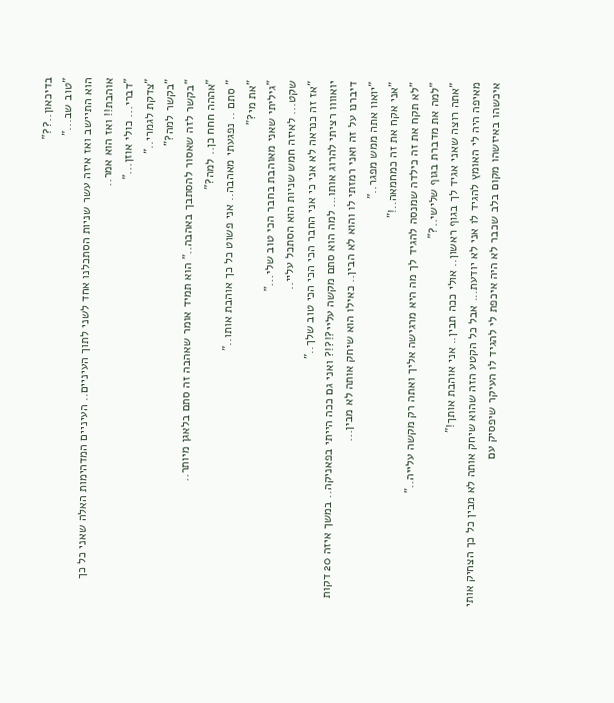בדיכאון..??"
"טוב שב..."
הוא התיישב ואז איזה עשר שניות הסתכלנו אחד לשני לתוך העיניים.. העיניים המדהימות האלה שאני כל כך אוהבת!! ואז הוא אמר..
"דברי... כולי אוזן..."
"צדקת לגמרי.."
"בקשר למה?"
"בקשר לזה שאסור להסתבך באהבה.." הוא תמיד אומר שאהבה זה סתם בלאגן מיותר..
"אההה חחח כן.. למה?"
" סתם .. נפגעתי מאהבה.. אני פשוט כל כך אוהבת אותו.."
"את מי?"
"גיליתי שאני מאוהבת בחבר הכי טוב שלי..."
שקט... לאיזה חמש שניות הוא הסתכל עליי..
"אז זה כנראה לא אני כי אני החבר הכי הכי הכי טוב שלך.."
יואוווו רציתי להרוג אותו... למה הוא סתם מקשה עליי?!?!? ואני גם ככה הייתי בפאניקה.. במשך איזה 20 דקות דיברנו על זה ואני רמזתי לו והוא לא הבין.. כאילו הוא שיחק אותה לא מבין...
"יואוו אתה ממש מפגר.."
"אני אקח את זה כמחמאה..!"
"לא תקח את זה כילדה שמנסה להגיד לך מה היא מרגישה אליך ואתה רק מקשה עלייה.."
"למה את מדברת בגוף שלישי..?"
"אתה רוצה שאני אגיד לך בגוף ראשון.. אולי ככה תבין.. אני אוהבת אותך!"
מאיפה היה לי האומץ להגיד לו אני לא יודעת... אבל כל הקטע הזה שהוא שיחק אותה לא מבין כל כך הצחיק אותי איכשהו באיזשהו מקום בלב שכבר לא היה איכפת לי להגיד לו העיקר שיפסיק עם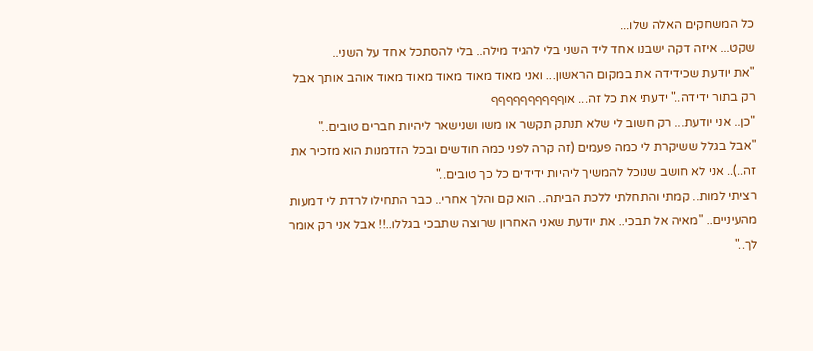כל המשחקים האלה שלו...
שקט... איזה דקה ישבנו אחד ליד השני בלי להגיד מילה.. בלי להסתכל אחד על השני..
"את יודעת שכידידה את במקום הראשון... ואני מאוד מאוד מאוד מאוד מאוד אוהב אותך אבל רק בתור ידידה.." ידעתי את כל זה... אוףףףףףףףףףף
"כן.. אני יודעת... רק חשוב לי שלא תנתק תקשר או משו ושנישאר ליהיות חברים טובים.."
"אבל בגלל ששיקרת לי כמה פעמים (זה קרה לפני כמה חודשים ובכל הזדמנות הוא מזכיר את זה..).. אני לא חושב שנוכל להמשיך ליהיות ידידים כל כך טובים.."
רציתי למות.. קמתי והתחלתי ללכת הביתה.. הוא קם והלך אחרי.. כבר התחילו לרדת לי דמעות מהעיניים.. "מאיה אל תבכי.. את יודעת שאני האחרון שרוצה שתבכי בגללו..!! אבל אני רק אומר לך.."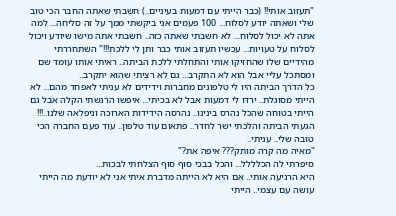"תעזוב אותי!! (כבר הייתי עם דמעות בעיניים..) חשבתי שאתה החבר הכי טוב שלי ושאתה יודע לסלוח... 100 פעמים אני ביקשתי ממך על זה סליחה... למה אתה לא יכול לסלוח... לא חשבתי שאתה כזה.. חשבתי אתה מישו שיודע ויכול לסלוח על טעויות... עכשיו תעזוב אותי כבר ותן לי ללכת!!!" השתחררתי מהידיים שלו שהחזיקו אותי והתחלתי ללכת הביתה.. ראיתי אותו עומד שם ומסתכל עליי אבל הוא לא התקרב... גם לא רציתי שהוא יתקרב..
כל הדרך הביתה היו לי טלפונים מחברות וידידים לא עניתי לאפחד מהם... לא הייתי מסוגלת.. ירדו לי דמעות אבל לא בכיתי... איפשו הרגשתי הקלה אבל גם הייתי בטוחה שהכל נהרס בינינו.. נהרסה הידידות הארוכה וניפלאה שלנו..!!!
הגעתי הביתה והלכתי ישר לחדר.. פתאום עוד טלפון.. עוד פעם החברה הכי טובה שלי.. עניתי..
"מאיה מה קרה מותק??? איפה את?"
סיפרתי לה הכלללל... והכל בבכי סוף סוף הצלחתי לבכות...
היא הרגיעה אותי.. אם היא לא הייתה מדברת איתי אני לא יודעת מה הייתי עושה עם עצמי.. הייתי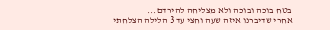בטח בוכה ובוכה ולא מצליחה להירדם...
אחרי שדיברנו איזה שעה וחצי עד 3 הלילה הצלחתי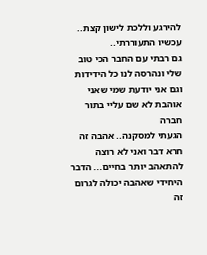להירגע וללכת לישון קצת..
עכשיו התעוררתי..
גם רבתי עם החבר הכי טוב שלי ונהרסה לנו כל הידידות
וגם אני יודעת שמי שאני אוהבת לא שם עליי בתור חברה
הגעתי למסקנה.. אהבה זה חרא דבר ואני לא רוצה להתאהב יותר בחיים... הדבר היחידי שאהבה יכולה לגרום זה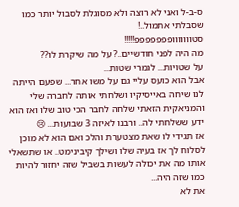ס-ב-ל ואני לא רוצה ולא מסוגלת לסבול יותר כמו שסבלתי אתמול..!
סטווווווופפפפפפפ!!!!!
מה היה לפני חודשיים..? על מה שיקרת לו??
על שטויות... לגמרי שטות...
אבל הוא כועס עליי גם על משו אחר... שפעם הייתה לנו שיחה באייסיקיו ושלחתי אותה לחברה שלי והמניאקית הזאתי שלחה לחבר הכי טוב שלו ואז הוא ידע ששלחתי לה.. ורבנו לאיזה 3 שבועות... 😢
אז תגידי לו שאת מצטערת והלכ ואם הוא לא מוכן לסלוח לך אז בעיה שלו ושילך קיבינימט.. או שתשאלי אותו מה את יכולה לעשות בשביל שזה יחזור להיות כמו שזה היה...
את לא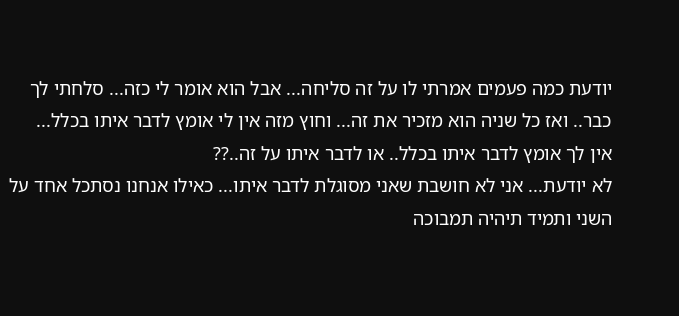יודעת כמה פעמים אמרתי לו על זה סליחה... אבל הוא אומר לי כזה... סלחתי לך כבר.. ואז כל שניה הוא מזכיר את זה... וחוץ מזה אין לי אומץ לדבר איתו בכלל...
אין לך אומץ לדבר איתו בכלל.. או לדבר איתו על זה..??
לא יודעת... אני לא חושבת שאני מסוגלת לדבר איתו... כאילו אנחנו נסתכל אחד על השני ותמיד תיהיה תמבוכה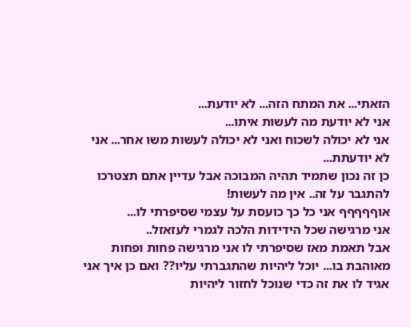הזאתי... את המתח הזה... לא יודעת...
אני לא יודעת מה לעשות איתו...
אני לא יכולה לשכוח ואני לא יכולה לעשות משו אחר... אני לא יודעתת...
כן זה נכון שתמיד תהיה המבוכה אבל עדיין אתם תצטרכו להתגבר על זה.. אין מה לעשות!
אוףףףףף אני כל כך כועסת על עצמי שסיפרתי לו...
אני מרגישה שכל הידידות הלכה לגמרי לעזאזל..
אבל תאמת מאז שסיפרתי לו אני מרגישה פחות ופחות מאוהבת בו... יוכל ליהיות שהתגברתי עליו?? ואם כן איך אני אגיד לו את זה כדי שנוכל לחזור ליהיות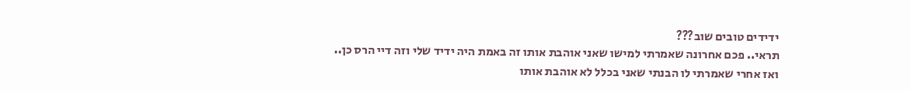ידידים טובים שוב???
תראי.. פכם אחרונה שאמרתי למישו שאני אוהבת אותו זה באמת היה ידיד שלי וזה דיי הרס כן.. ואז אחרי שאמרתי לו הבנתי שאני בכלל לא אוהבת אותו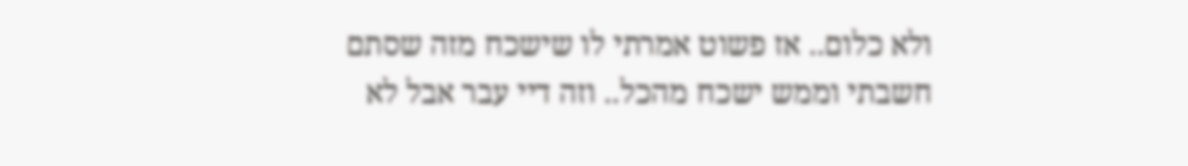ולא כלום.. אז פשוט אמרתי לו שישכח מזה שסתם חשבתי וממש ישכח מהכל.. וזה דיי עבר אבל לא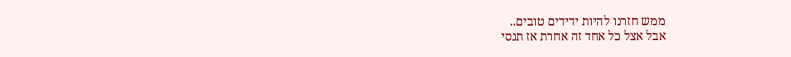ממש חזרנו להיות ידידים טובים..
אבל אצל כל אחד זה אחרת אז תנסי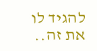להגיד לו את זה..